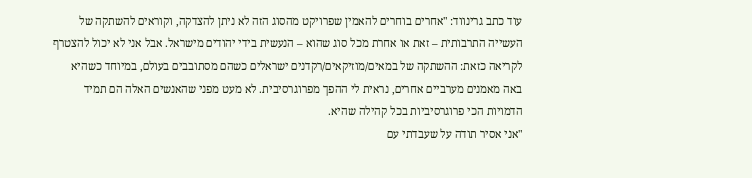עוד כתב גרינווד: "אחרים בוחרים להאמין שפרויקט מהסוג הזה לא ניתן להצדקה, וקוראים להשתקה של העשייה התרבותית – זאת או אחרת מכל סוג שהוא – הנעשית בידי יהודים מישראל. אבל אני לא יכול להצטרף לקריאה כזאת: ההשתקה של במאים/מוזיקאים/רקדנים ישראלים כשהם מסתובבים בעולם, במיוחד כשהיא באה מאמנים מערביים אחרים, נראית לי ההפך מפרוגרסיבית. לא מעט מפני שהאנשים האלה הם תמיד הדמויות הכי פרוגרסיביות בכל קהילה שהיא.
"אני אסיר תודה על שעבדתי עם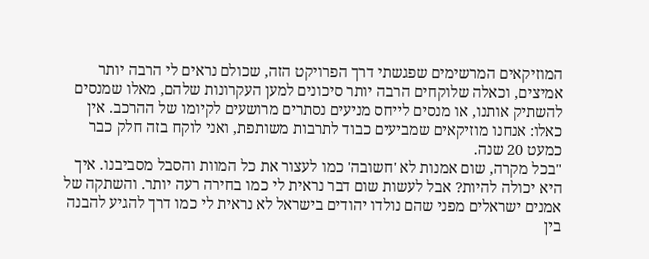המוזיקאים המרשימים שפגשתי דרך הפרויקט הזה, שכולם נראים לי הרבה יותר אמיצים, וכאלה שלוקחים הרבה יותר סיכונים למען העקרונות שלהם, מאלו שמנסים להשתיק אותנו, או מנסים לייחס מניעים נסתרים מרושעים לקיומו של ההרכב. אין כאלו: אנחנו מוזיקאים שמביעים כבוד לתרבות משותפת, ואני לוקח בזה חלק כבר כמעט 20 שנה.
"בכל מקרה, שום אמנות לא 'חשובה' כמו לעצור את כל המוות והסבל מסביבנו. איך היא יכולה להיות? אבל לעשות שום דבר נראית לי כמו בחירה רעה יותר. והשתקה של אמנים ישראלים מפני שהם נולדו יהודים בישראל לא נראית לי כמו דרך להגיע להבנה בין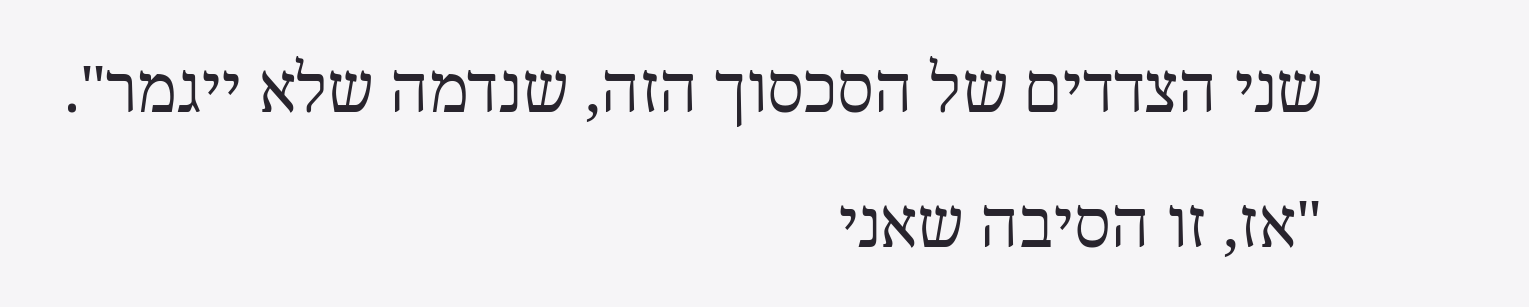שני הצדדים של הסכסוך הזה, שנדמה שלא ייגמר".
"אז, זו הסיבה שאני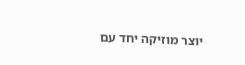יוצר מוזיקה יחד עם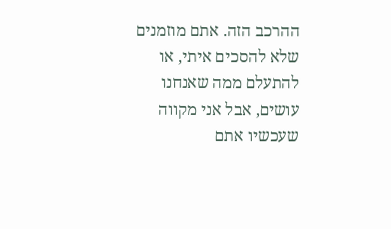ההרכב הזה. אתם מוזמנים שלא להסכים איתי, או להתעלם ממה שאנחנו עושים, אבל אני מקווה שעכשיו אתם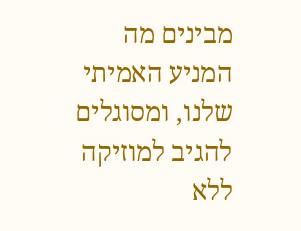מבינים מה המניע האמיתי שלנו, ומסוגלים להגיב למוזיקה ללא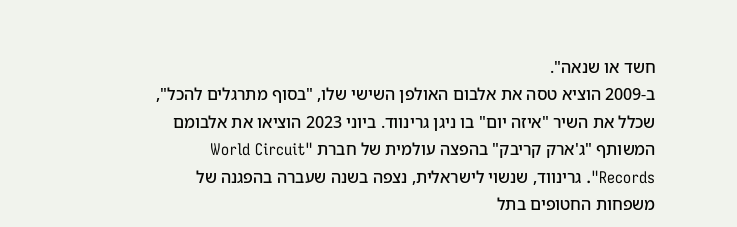חשד או שנאה".
ב-2009 הוציא טסה את אלבום האולפן השישי שלו, "בסוף מתרגלים להכל", שכלל את השיר "איזה יום" בו ניגן גרינווד. ביוני 2023 הוציאו את אלבומם המשותף "ג'ארק קריבק" בהפצה עולמית של חברת "World Circuit Records". גרינווד, שנשוי לישראלית, נצפה בשנה שעברה בהפגנה של משפחות החטופים בתל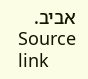אביב.
Source link